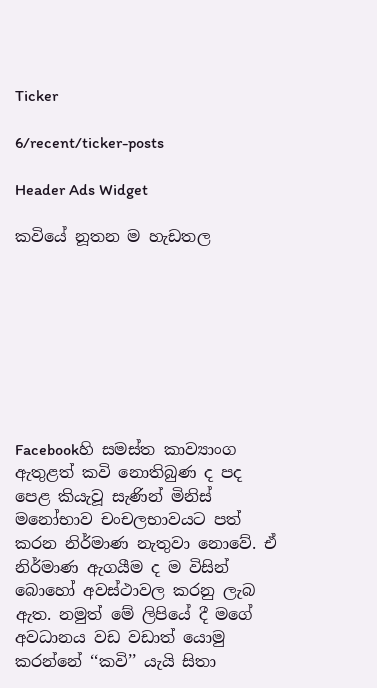Ticker

6/recent/ticker-posts

Header Ads Widget

කවියේ නූතන ම හැඩතල








Facebookහි සමස්ත කාව්‍යාංග ඇතුළත් කවි නොතිබුණ ද පද පෙළ කියැවූ සැණින් මිනිස් මනෝභාව චංචලභාවයට පත් කරන නිර්මාණ නැතුවා නොවේ. ඒ නිර්මාණ ඇගයීම ද ම විසින් බොහෝ අවස්ථාවල කරනු ලැබ ඇත. නමුත් මේ ලිපියේ දී මගේ අවධානය වඩ වඩාත් යොමු කරන්නේ ‘‘කවි’’ යැයි සිතා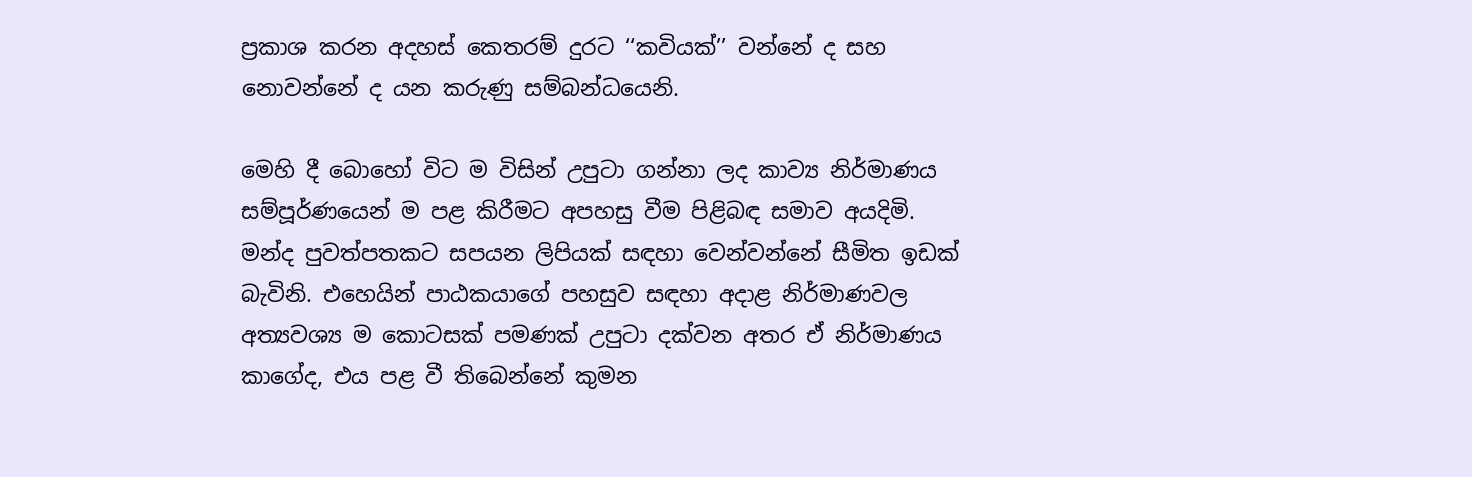ප්‍රකාශ කරන අදහස් කෙතරම් දුරට ‘‘කවියක්’’ වන්නේ ද සහ නොවන්නේ ද යන කරුණු සම්බන්ධයෙනි.

මෙහි දී බොහෝ විට ම විසින් උපුටා ගන්නා ලද කාව්‍ය නිර්මාණය සම්පූර්ණයෙන් ම පළ කිරීමට අපහසු වීම පිළිබඳ සමාව අයදිමි. මන්ද පුවත්පතකට සපයන ලිපියක් සඳහා වෙන්වන්නේ සීමිත ඉඩක් බැවිනි. එහෙයින් පාඨකයාගේ පහසුව සඳහා අදාළ නිර්මාණවල අත්‍යවශ්‍ය ම කොටසක් පමණක් උපුටා දක්වන අතර ඒ නිර්මාණය කාගේද, එය පළ වී තිබෙන්නේ කුමන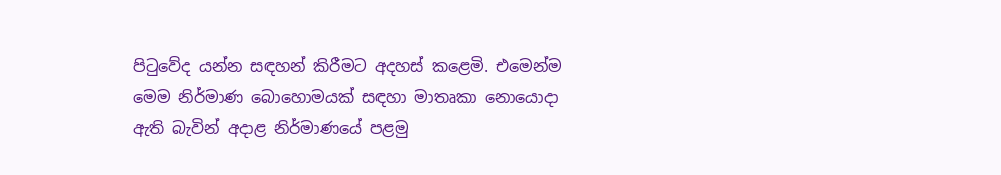පිටුවේද යන්න සඳහන් කිරීමට අදහස් කළෙමි. එමෙන්ම මෙම නිර්මාණ බොහොමයක් සඳහා මාතෘකා නොයොදා ඇති බැවින් අදාළ නිර්මාණයේ පළමු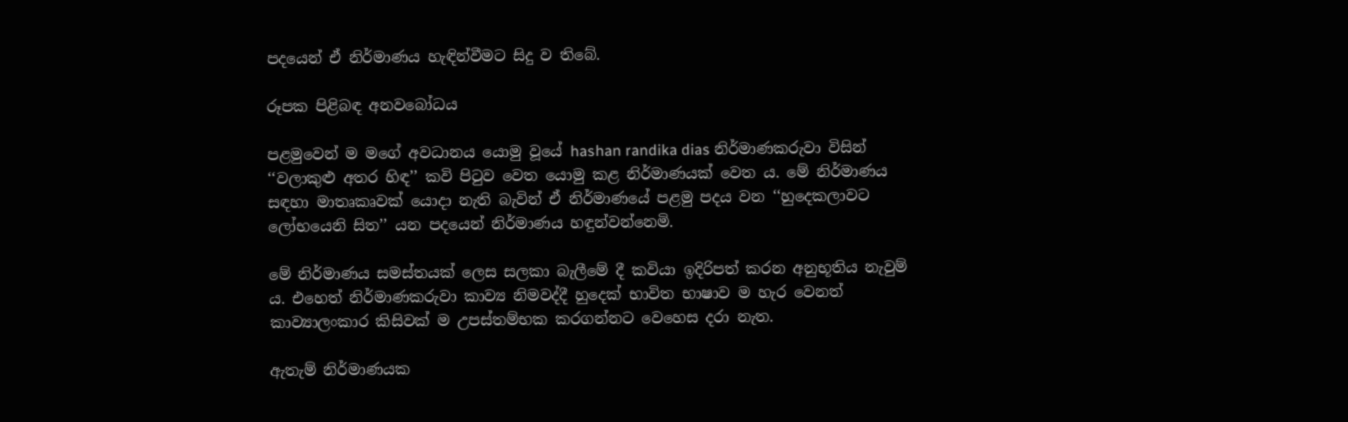පදයෙන් ඒ නිර්මාණය හැඳින්වීමට සිදු ව තිබේ.

රූපක පිළිබඳ අනවබෝධය

පළමුවෙන් ම මගේ අවධානය යොමු වූයේ hashan randika dias නිර්මාණකරුවා විසින් ‘‘වලාකුළු අතර හිඳ’’ කවි පිටුව වෙත යොමු කළ නිර්මාණයක් වෙත ය. මේ නිර්මාණය සඳහා මාතෘකෘවක් යොදා නැති බැවින් ඒ නිර්මාණයේ පළමු පදය වන ‘‘හුදෙකලාවට ලෝභයෙනි සිත’’ යන පදයෙන් නිර්මාණය හඳුන්වන්නෙමි.

මේ නිර්මාණය සමස්තයක් ලෙස සලකා බැලීමේ දී කවියා ඉදිරිපත් කරන අනුභූතිය නැවුම් ය. එහෙත් නිර්මාණකරුවා කාව්‍ය නිමවද්දී හුදෙක් භාවිත භාෂාව ම හැර වෙනත් කාව්‍යාලංකාර කිසිවක් ම උපස්තම්භක කරගන්නට වෙහෙස දරා නැත.

ඇතැම් නිර්මාණයක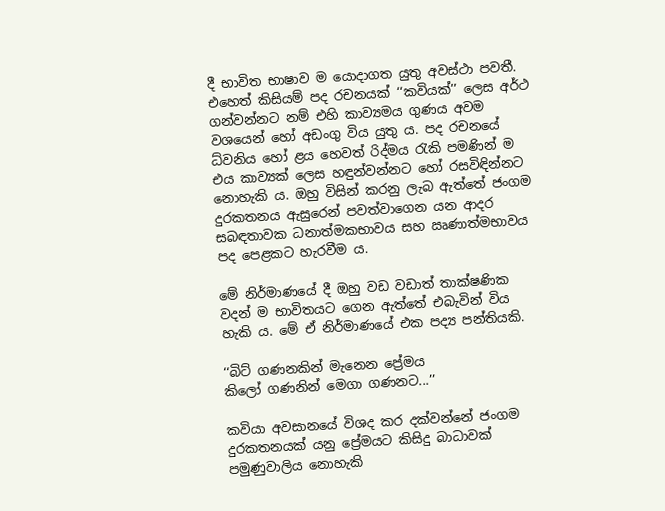දී භාවිත භාෂාව ම යොදාගත යුතු අවස්ථා පවතී. එහෙත් කිසියම් පද රචනයක් ‘‘කවියක්’’ ලෙස අර්ථ ගන්වන්නට නම් එහි කාව්‍යමය ගුණය අවම වශයෙන් හෝ අඩංගු විය යුතු ය. පද රචනයේ ධ්වනිය හෝ ළය හෙවත් රිද්මය රැකි පමණින් ම එය කාව්‍යක් ලෙස හඳුන්වන්නට හෝ රසවිඳින්නට නොහැකි ය. ඔහු විසින් කරනු ලැබ ඇත්තේ ජංගම දුරකතනය ඇසුරෙන් පවත්වාගෙන යන ආදර සබඳතාවක ධනාත්මකභාවය සහ ඍණාත්මභාවය පද පෙළකට හැරවීම ය.

මේ නිර්මාණයේ දී ඔහු වඩ වඩාත් තාක්ෂණික වදන් ම භාවිතයට ගෙන ඇත්තේ එබැවින් විය හැකි ය. මේ ඒ නිර්මාණයේ එක පද්‍ය පන්තියකි.

‘‘බිට් ගණනකින් මැනෙන ප්‍රේමය
කිලෝ ගණනින් මෙගා ගණනට...’’

කවියා අවසානයේ විශද කර දක්වන්නේ ජංගම දුරකතනයක් යනු ප්‍රේමයට කිසිදු බාධාවක් පමුණුවාලිය නොහැකි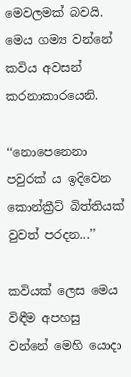මෙවලමක් බවයි. මෙය ගම්‍ය වන්නේ කවිය අවසන් කරනාකාරයෙනි.

‘‘නොපෙනෙනා පවුරක් ය ඉදිවෙන
කොන්ක්‍රීට් බිත්තියක් වුවත් පරදන...’’

කවියක් ලෙස මෙය විඳීම අපහසු වන්නේ මෙහි යොදා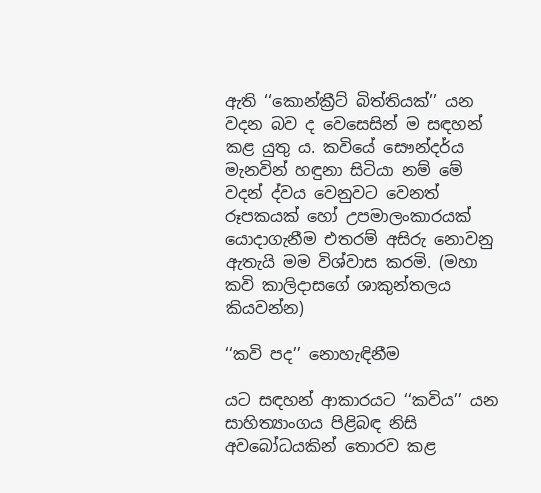ඇති ‘‘කොන්ක්‍රීට් බිත්තියක්’’ යන වදන බව ද වෙසෙසින් ම සඳහන් කළ යුතු ය. කවියේ සෞන්දර්ය මැනවින් හඳුනා සිටියා නම් මේ වදන් ද්වය වෙනුවට වෙනත් රූපකයක් හෝ උපමාලංකාරයක් යොදාගැනීම එතරම් අසිරු නොවනු ඇතැයි මම විශ්වාස කරමි. (මහා කවි කාලිදාසගේ ශාකුන්තලය කියවන්න)

‘‘කවි පද’’ නොහැඳිනීම

යට සඳහන් ආකාරයට ‘‘කවිය’’ යන සාහිත්‍යාංගය පිළිබඳ නිසි අවබෝධයකින් තොරව කළ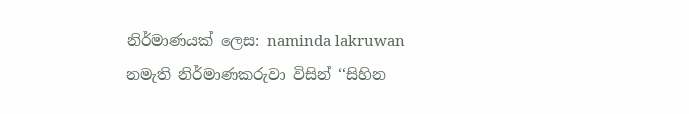නිර්මාණයක් ලෙස: naminda lakruwan නමැති නිර්මාණකරුවා විසින් ‘‘සිහින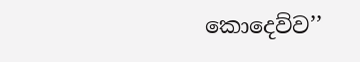කොදෙව්ව’’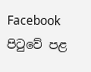Facebook පිටුවේ පළ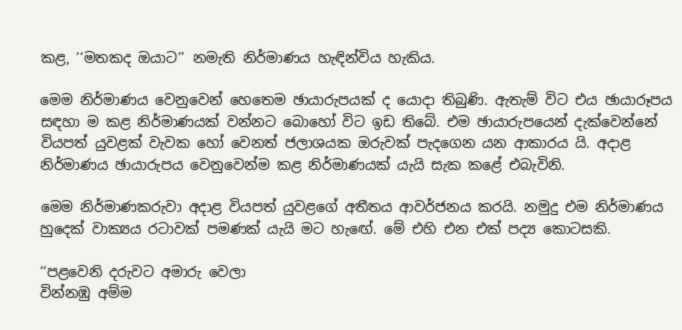කළ, ‘‘මතකද ඔයාට’’ නමැති නිර්මාණය හැඳින්විය හැකිය.

මෙම නිර්මාණය වෙනුවෙන් හෙතෙම ඡායාරුපයක් ද යොදා තිබුණි. ඇතැම් විට එය ඡායාරූපය සඳහා ම කළ නිර්මාණයක් වන්නට බොහෝ විට ඉඩ තිබේ. එම ඡායාරුපයෙන් දැක්වෙන්නේ වියපත් යුවළක් වැවක හෝ වෙනත් ජලාශයක ඔරුවක් පැදගෙන යන ආකාරය යි. අදාළ නිර්මාණය ඡායාරුපය වෙනුවෙන්ම කළ නිර්මාණයක් යැයි සැක කළේ එබැවිනි.

මෙම නිර්මාණකරුවා අදාළ වියපත් යුවළගේ අතීතය ආවර්ජනය කරයි. නමුදු එම නිර්මාණය හුදෙක් වාක්‍යය රටාවක් පමණක් යැයි මට හැඟේ. මේ එහි එන එක් පද්‍ය කොටසකි.

‘‘පළවෙනි දරුවට අමාරු වෙලා
වින්නඹු අම්ම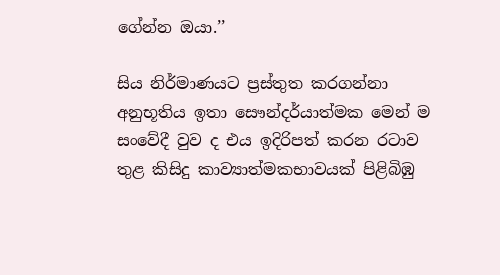ගේන්න ඔයා.’’

සිය නිර්මාණයට ප්‍රස්තුත කරගන්නා අනුභූතිය ඉතා සෞන්දර්යාත්මක මෙන් ම සංවේදී වුව ද එය ඉදිරිපත් කරන රටාව තුළ කිසිදු කාව්‍යාත්මකභාවයක් පිළිබිඹු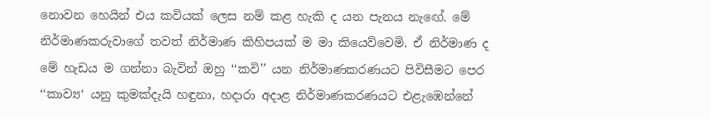නොවන හෙයින් එය කවියක් ලෙස නම් කළ හැකි ද යන පැනය නැඟේ. මේ නිර්මාණකරුවාගේ තවත් නිර්මාණ කිහිපයක් ම මා කියෙව්වෙමි. ඒ නිර්මාණ ද මේ හැඩය ම ගන්නා බැවින් ඔහු ‘‘කවි’’ යන නිර්මාණකරණයට පිවිසීමට පෙර ‘‘කාව්‍ය‘ යනු කුමක්දැයි හඳුනා, හදාරා අදාළ නිර්මාණකරණයට එළැඹෙන්නේ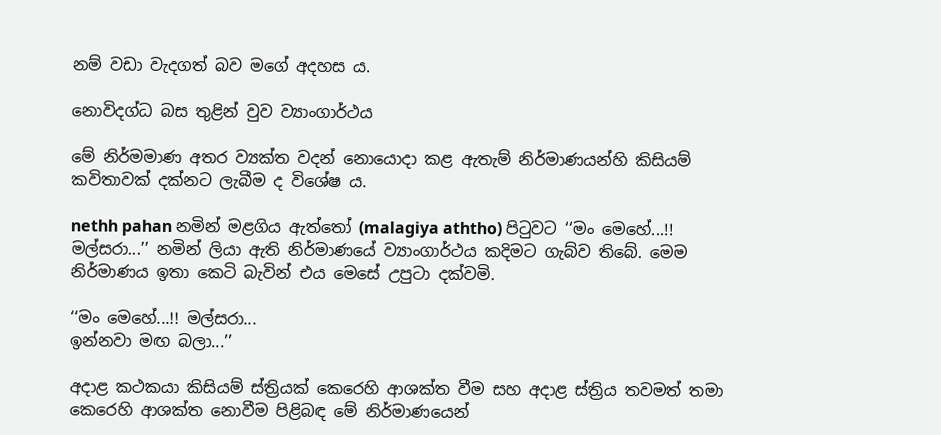නම් වඩා වැදගත් බව මගේ අදහස ය.

නොවිදග්ධ බස තුළින් වුව ව්‍යාංගාර්ථය

මේ නිර්මමාණ අතර ව්‍යක්ත වදන් නොයොදා කළ ඇතැම් නිර්මාණයන්හි කිසියම් කවිතාවක් දක්නට ලැබීම ද විශේෂ ය.

nethh pahan නමින් මළගිය ඇත්තෝ (malagiya aththo) පිටුවට ‘‘මං මෙහේ...!! මල්සරා...’’ නමින් ලියා ඇති නිර්මාණයේ ව්‍යාංගාර්ථය කදිමට ගැබ්ව තිබේ. මෙම නිර්මාණය ඉතා කෙටි බැවින් එය මෙසේ උපුටා දක්වමි.

‘‘මං මෙහේ...!! මල්සරා...
ඉන්නවා මඟ බලා...’’

අදාළ කථකයා කිසියම් ස්ත්‍රියක් කෙරෙහි ආශක්ත වීම සහ අදාළ ස්ත්‍රිය තවමත් තමා කෙරෙහි ආශක්ත නොවීම පිළිබඳ මේ නිර්මාණයෙන්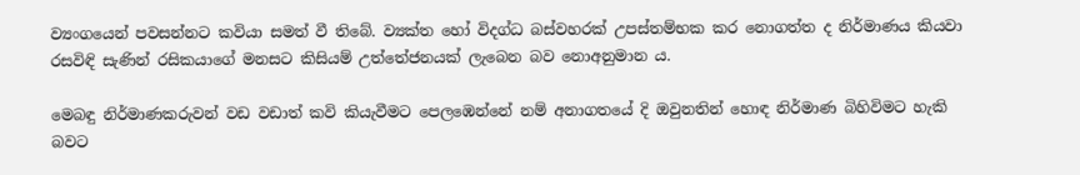ව්‍යංගයෙන් පවසන්නට කවියා සමත් වී තිබේ. ව්‍යක්ත හෝ විදග්ධ බස්වහරක් උපස්තම්භක කර නොගත්ත ද නිර්මාණය කියවා රසවිඳි සැණින් රසිකයාගේ මනසට කිසියම් උත්තේජනයක් ලැබෙන බව නොඅනුමාන ය.

මෙබඳු නිර්මාණකරුවන් වඩ වඩාත් කවි කියැවීමට පෙලඹෙන්නේ නම් අනාගතයේ දි ඔවුනතින් හොඳ නිර්මාණ බිහිවිමට හැකි බවට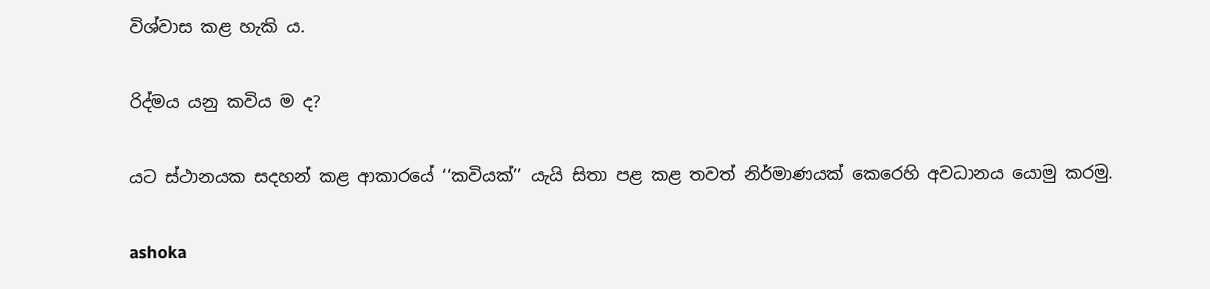විශ්වාස කළ හැකි ය.

රිද්මය යනු කවිය ම ද?

යට ස්ථානයක සදහන් කළ ආකාරයේ ‘‘කවියක්’’ යැයි සිතා පළ කළ තවත් නිර්මාණයක් කෙරෙහි අවධානය යොමු කරමු.

ashoka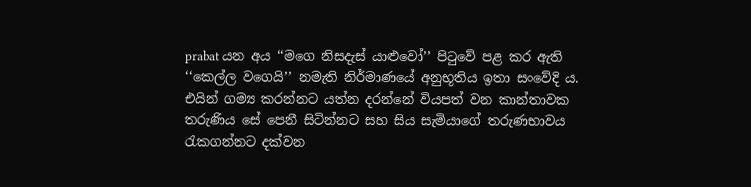prabat යන අය ‘‘මගෙ නිසදැස් යාළුවෝ’’ පිටුවේ පළ කර ඇති ‘‘කෙල්ල වගෙයි’’ නමැති නිර්මාණයේ අනුභූතිය ඉතා සංවේදි ය. එයින් ගම්‍ය කරන්නට යත්න දරන්නේ වියපත් වන කාන්තාවක තරුණිය සේ පෙනී සිටින්නට සහ සිය සැමියාගේ තරුණභාවය රැකගන්නට දක්වන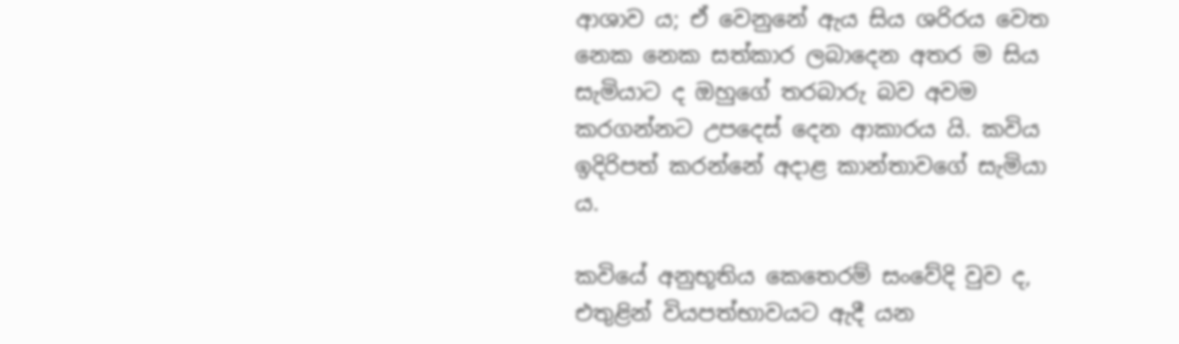ආශාව ය; ඒ වෙනුනේ ඇය සිය ශරිරය වෙත නෙක නෙක සත්කාර ලබාදෙන අතර ම සිය සැමියාට ද ඔහුගේ තරබාරු බව අවම කරගන්නට උපදෙස් දෙන ආකාරය යි. කවිය ඉදිරිපත් කරන්නේ අදාළ කාන්තාවගේ සැමියා ය.

කවියේ අනුභූතිය කෙතෙරම් සංවේදි වුව ද, එතුළින් වියපත්භාවයට ඇදී යන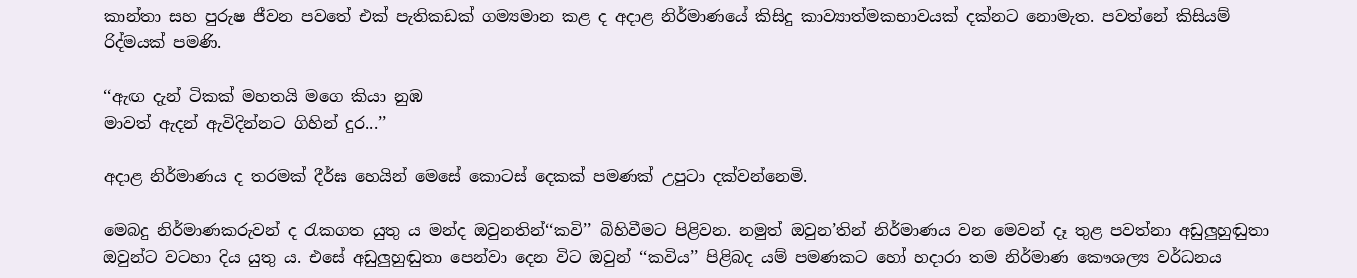කාන්තා සහ පුරුෂ ජීවන පවතේ එක් පැතිකඩක් ගම්‍යමාන කළ ද අදාළ නිර්මාණයේ කිසිදු කාව්‍යාත්මකභාවයක් දක්නට නොමැත. පවත්නේ කිසියම් රිද්මයක් පමණි.

‘‘ඇඟ දැන් ටිකක් මහතයි මගෙ කියා නුඹ
මාවත් ඇදන් ඇවිදින්නට ගිහින් දුර...’’

අදාළ නිර්මාණය ද තරමක් දීර්ඝ හෙයින් මෙසේ කොටස් දෙකක් පමණක් උපුටා දක්වන්නෙමි.

මෙබදු නිර්මාණකරුවන් ද රැකගත යුතු ය මන්ද ඔවුනතින්‘‘කවි’’ බිහිවීමට පිළිවන. නමුත් ඔවුන’තින් නිර්මාණය වන මෙවන් දෑ තුළ පවත්නා අඩුලුහුඬුතා ඔවුන්ට වටහා දිය යුතු ය. එසේ අඩුලුහුඬුතා පෙන්වා දෙන විට ඔවුන් ‘‘කවිය’’ පිළිබද යම් පමණකට හෝ හදාරා තම නිර්මාණ කෞශල්‍ය වර්ධනය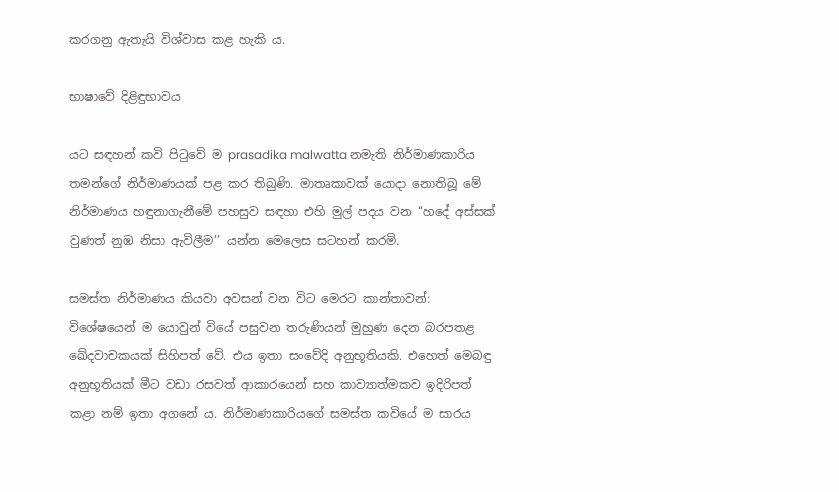කරගනු ඇතැයි විශ්වාස කළ හැකි ය.

භාෂාවේ දිළිඳුභාවය

යට සඳහන් කවි පිටුවේ ම prasadika malwatta නමැති නිර්මාණකාරිය තමන්ගේ නිර්මාණයක් පළ කර තිබුණි. මාතෘකාවක් යොදා නොතිබූ මේ නිර්මාණය හඳුනාගැනීමේ පහසුව සඳහා එහි මුල් පදය වන ‘‘හදේ අස්සක් වුණත් නුඹ නිසා ඇවිලීම’’ යන්න මෙලෙස සටහන් කරමි.

සමස්ත නිර්මාණය කියවා අවසන් වන විට මෙරට කාන්තාවන්: විශේෂයෙන් ම යොවුන් වියේ පසුවන තරුණියන් මුහුණ දෙන බරපතළ ඛේදවාචකයක් සිහිපත් වේ. එය ඉතා සංවේදි අනුභූතියකි. එහෙත් මෙබඳු අනුභූතියක් මීට වඩා රසවත් ආකාරයෙන් සහ කාව්‍යාත්මකව ඉදිරිපත් කළා නම් ඉතා අගනේ ය. නිර්මාණකාරියගේ සමස්ත කවියේ ම සාරය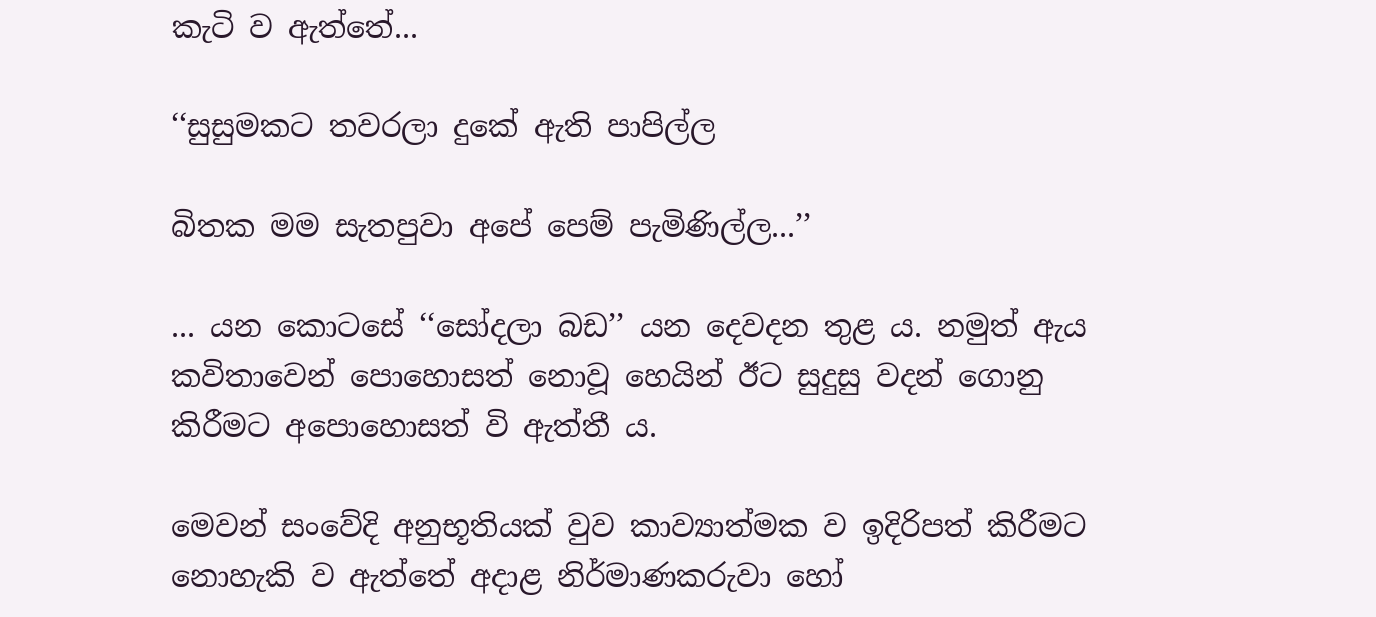කැටි ව ඇත්තේ...

‘‘සුසුමකට තවරලා දුකේ ඇති පාපිල්ල

බිතක මම සැතපුවා අපේ පෙම් පැමිණිල්ල...’’

... යන කොටසේ ‘‘සෝදලා බඩ’’ යන දෙවදන තුළ ය. නමුත් ඇය කවිතාවෙන් පොහොසත් නොවූ හෙයින් ඊට සුදුසු වදන් ගොනු කිරීමට අපොහොසත් වි ඇත්තී ය.

මෙවන් සංවේදි අනුභූතියක් වුව කාව්‍යාත්මක ව ඉදිරිපත් කිරීමට නොහැකි ව ඇත්තේ අදාළ නිර්මාණකරුවා හෝ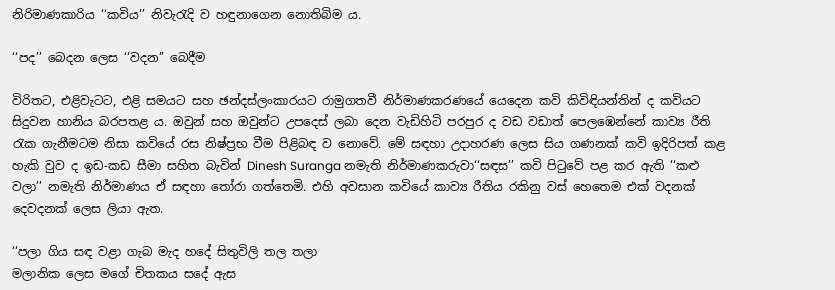නිරිමාණකාරිය ‘‘කවිය’’ නිවැරැදි ව හඳුනාගෙන නොතිබිම ය.

‘‘පද’’ බෙදන ලෙස ‘‘වදන’’ බෙදීම

විරිතට, එළිවැටට, එළි සමයට සහ ඡන්දස්ලංකාරයට රාමුගතවී නිර්මාණකරණයේ යෙදෙන කවි කිවිඳියන්තින් ද කවියට සිදුවන හානිය බරපතළ ය. ඔවුන් සහ ඔවුන්ට උපදෙස් ලබා දෙන වැඩිහිටි පරපුර ද වඩ වඩාත් පෙලඹෙන්නේ කාව්‍ය රීති රැක ගැනීමටම නිසා කවියේ රස නිෂ්ප්‍රභ වීම පිළිබඳ ව නොවේ. මේ සඳහා උදාහරණ ලෙස සිය ගණනක් කවි ඉදිරිපත් කළ හැකි වුව ද ඉඩ-කඩ සීමා සහිත බැවින් Dinesh Suranga නමැති නිර්මාණකරුවා‘‘සඳස’’ කවි පිටුවේ පළ කර ඇති ‘‘කළු වලා’’ නමැති නිර්මාණය ඒ සඳහා තෝරා ගත්තෙමි. එහි අවසාන කවියේ කාව්‍ය රීතිය රකිනු වස් හෙතෙම එක් වදනක් දෙවදනක් ලෙස ලියා ඇත.

‘‘පලා ගිය සඳ වළා ගැබ මැද හදේ සිතුවිලි තල තලා
මලානික ලෙස මගේ චිතකය සදේ ඇස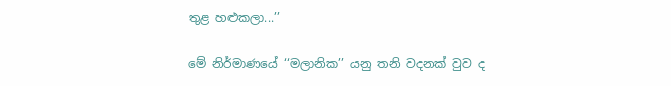තුළ හළුකලා...’’

මේ නිර්මාණයේ ‘‘මලානික’’ යනු තනි වදනක් වුව ද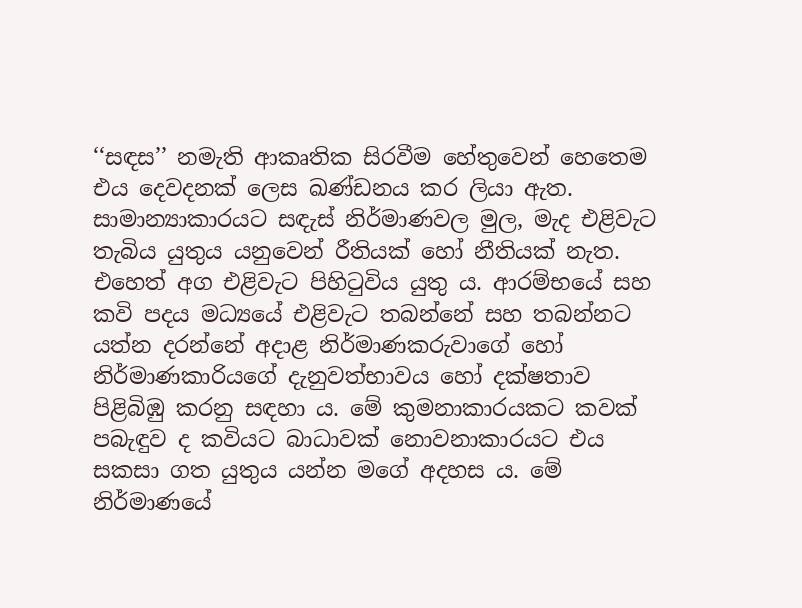‘‘සඳස’’ නමැති ආකෘතික සිරවීම හේතුවෙන් හෙතෙම එය දෙවදනක් ලෙස ඛණ්ඩනය කර ලියා ඇත. සාමාන්‍යාකාරයට සඳැස් නිර්මාණවල මුල, මැද එළිවැට තැබිය යුතුය යනුවෙන් රීතියක් හෝ නීතියක් නැත. එහෙත් අග එළිවැට පිහිටුවිය යුතු ය. ආරම්භයේ සහ කවි පදය මධ්‍යයේ එළිවැට තබන්නේ සහ තබන්නට යත්න දරන්නේ අදාළ නිර්මාණකරුවාගේ හෝ නිර්මාණකාරියගේ දැනුවත්භාවය හෝ දක්ෂතාව පිළිබිඹු කරනු සඳහා ය. මේ කුමනාකාරයකට කවක් පබැඳුව ද කවියට බාධාවක් නොවනාකාරයට එය සකසා ගත යුතුය යන්න මගේ අදහස ය. මේ නිර්මාණයේ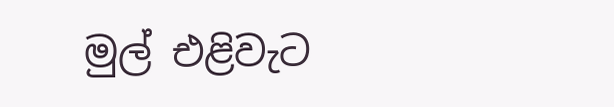මුල් එළිවැට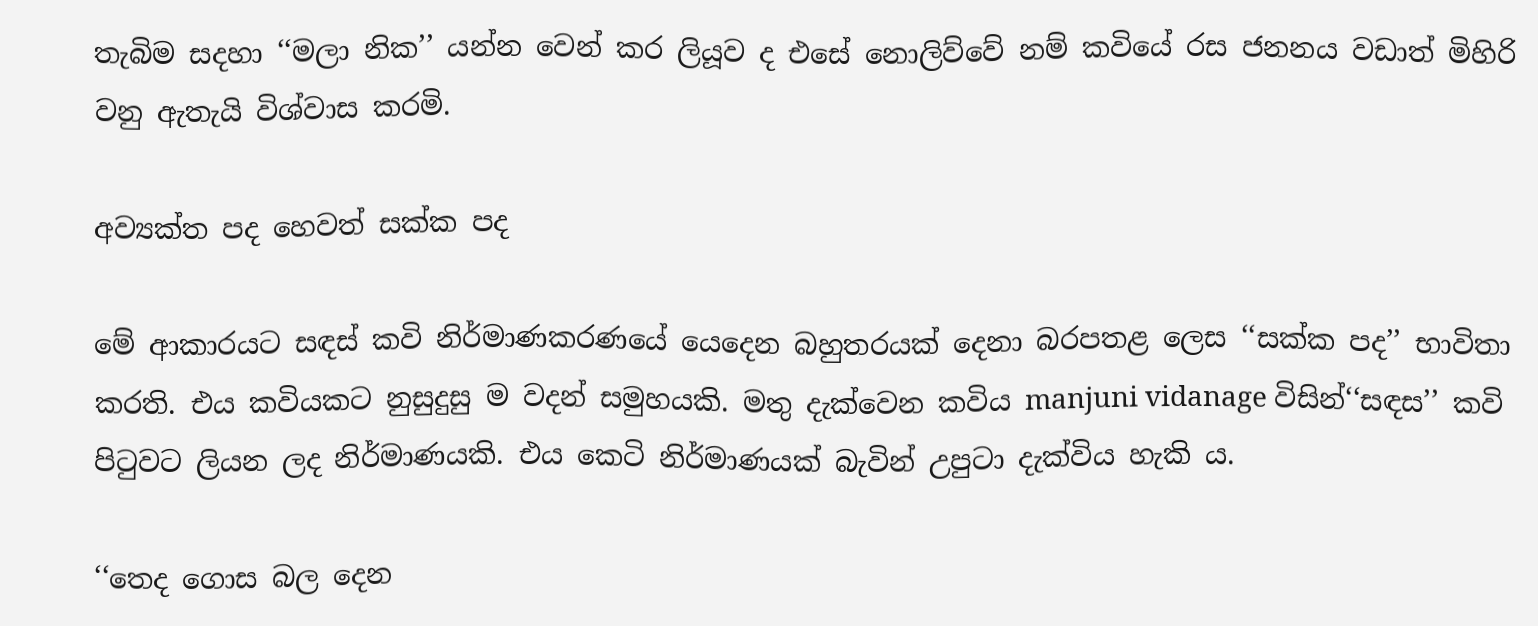තැබිම සදහා ‘‘මලා නික’’ යන්න වෙන් කර ලියූව ද එසේ නොලිව්වේ නම් කවියේ රස ජනනය වඩාත් මිහිරි වනු ඇතැයි විශ්වාස කරමි.

අව්‍යක්ත පද හෙවත් සක්ක පද

මේ ආකාරයට සඳස් කවි නිර්මාණකරණයේ යෙදෙන බහුතරයක් දෙනා බරපතළ ලෙස ‘‘සක්ක පද’’ භාවිතා කරති. එය කවියකට නුසුදුසු ම වදන් සමුහයකි. මතු දැක්වෙන කවිය manjuni vidanage විසින්‘‘සඳස’’ කවි පිටුවට ලියන ලද නිර්මාණයකි. එය කෙටි නිර්මාණයක් බැවින් උපුටා දැක්විය හැකි ය.

‘‘තෙද ගොස බල දෙන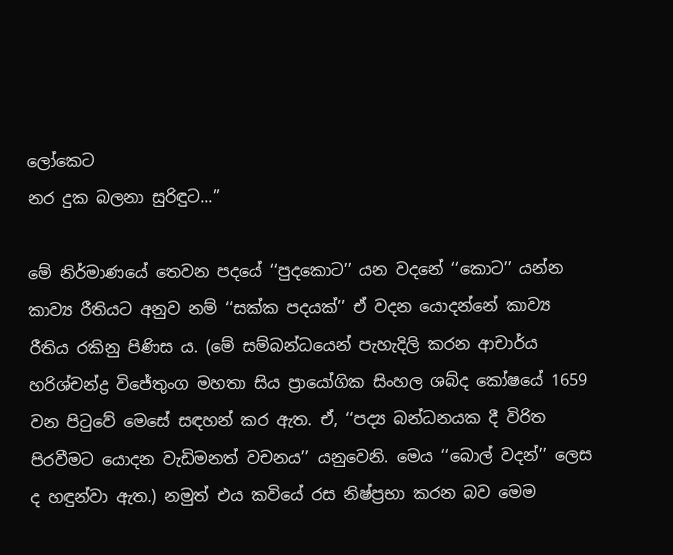ලෝකෙට
නර දුක බලනා සුරිඳුට...’’

මේ නිර්මාණයේ තෙවන පදයේ ‘‘පුදකොට’’ යන වදනේ ‘‘කොට’’ යන්න කාව්‍ය රීතියට අනුව නම් ‘‘සක්ක පදයක්’’ ඒ වදන යොදන්නේ කාව්‍ය රීතිය රකිනු පිණිස ය. (මේ සම්බන්ධයෙන් පැහැදිලි කරන ආචාර්ය හරිශ්චන්ද්‍ර විජේතුංග මහතා සිය ප්‍රායෝගික සිංහල ශබ්ද කෝෂයේ 1659 වන පිටුවේ මෙසේ සඳහන් කර ඇත. ඒ, ‘‘පද්‍ය බන්ධනයක දී විරිත පිරවීමට යොදන වැඩිමනත් වචනය’’ යනුවෙනි. මෙය ‘‘බොල් වදන්’’ ලෙස ද හඳුන්වා ඇත.) නමුත් එය කවියේ රස නිෂ්ප්‍රභා කරන බව මෙම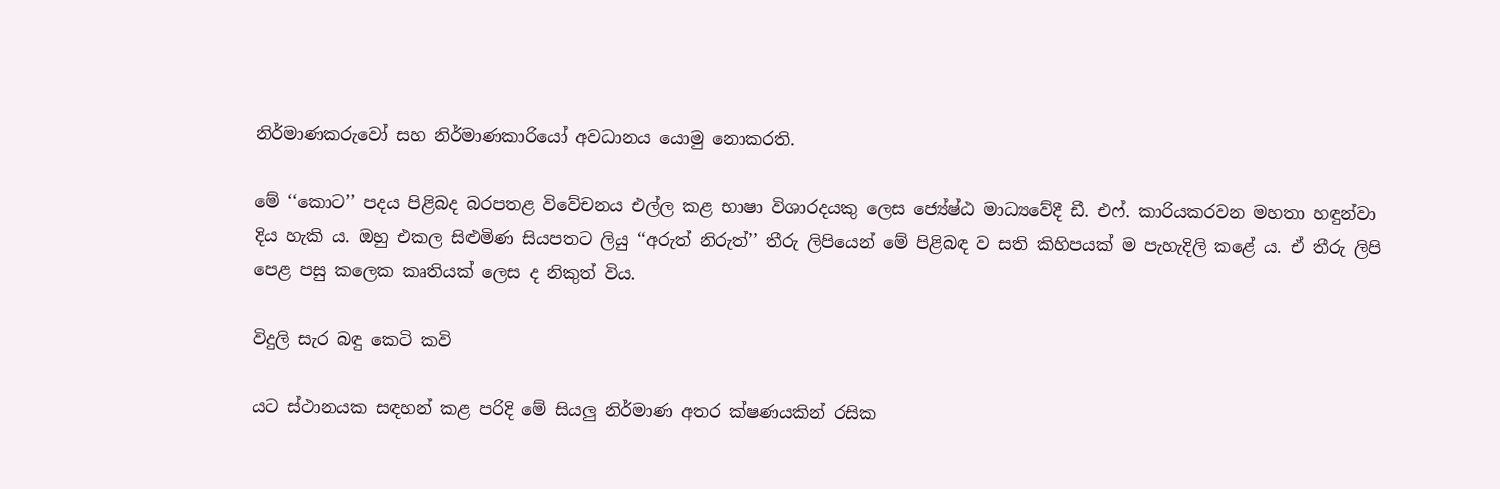නිර්මාණකරුවෝ සහ නිර්මාණකාරියෝ අවධානය යොමු නොකරති.

මේ ‘‘කොට’’ පදය පිළිබද බරපතළ විවේචනය එල්ල කළ භාෂා විශාරදයකු ලෙස ජ්‍යේෂ්ඨ මාධ්‍යවේදී ඩී. එෆ්. කාරියකරවන මහතා හඳුන්වා දිය හැකි ය. ඔහු එකල සිළුමිණ සියපතට ලියු ‘‘අරුත් නිරුත්’’ තීරු ලිපියෙන් මේ පිළිබඳ ව සති කිහිපයක් ම පැහැදිලි කළේ ය. ඒ තීරු ලිපි පෙළ පසු කලෙක කෘතියක් ලෙස ද නිකුත් විය.

විදුලි සැර බඳු කෙටි කවි

යට ස්ථානයක සඳහන් කළ පරිදි මේ සියලු නිර්මාණ අතර ක්ෂණයකින් රසික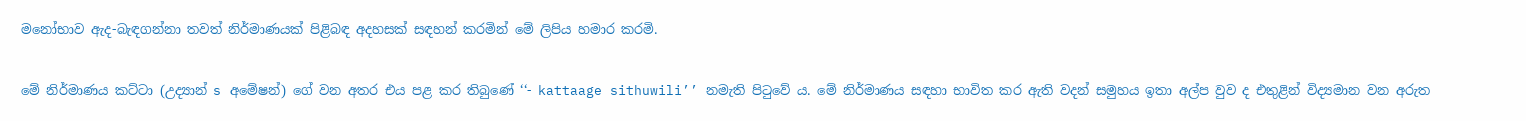මනෝභාව ඇද-බැඳගන්නා තවත් නිර්මාණයක් පිළිබඳ අදහසක් සඳහන් කරමින් මේ ලිපිය හමාර කරමි.

මේ නිර්මාණය කට්ටා (උද්‍යාන් s අමේෂන්) ගේ වන අතර එය පළ කර තිබුණේ ‘‘- kattaage sithuwili’’ නමැති පිටුවේ ය. මේ නිර්මාණය සඳහා භාවිත කර ඇති වදන් සමුහය ඉතා අල්ප වුව ද එතුළින් විද්‍යමාන වන අරුත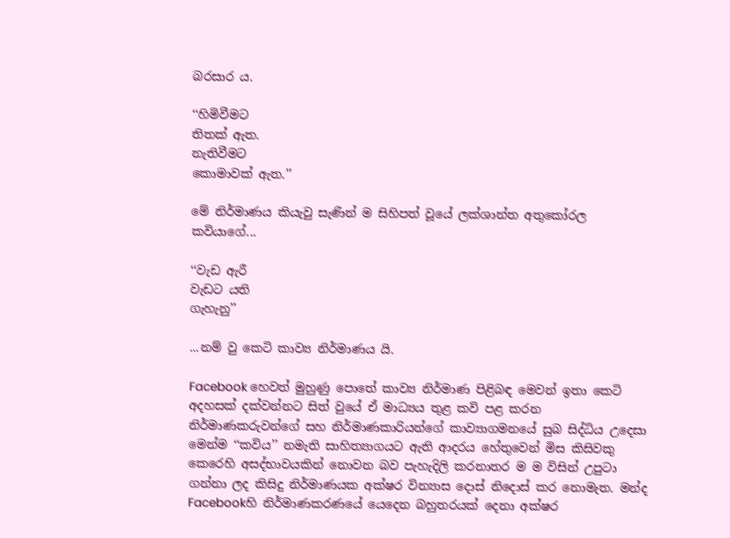බරසාර ය.

‘‘හිමිවීමට
තිතක් ඇත.
නැතිවීමට
කොමාවක් ඇත.’’

මේ නිර්මාණය කියැවු සැණින් ම සිහිපත් වූයේ ලක්ශාන්ත අතුකෝරල කවියාගේ...

‘‘වැඩ ඇරී
වැඩට යති
ගැහැනු’’

...නම් වු කෙටි කාව්‍ය නිර්මාණය යි.

Facebook හෙවත් මුහුණු පොතේ කාව්‍ය නිර්මාණ පිළිබඳ මෙවන් ඉතා කෙටි අදහසක් දක්වන්නට සිත් වුයේ ඒ මාධ්‍යය තුළ කවි පළ කරන නිර්මාණකරුවන්ගේ සහ නිර්මාණකාරියන්ගේ කාව්‍යාගමනයේ සුබ සිද්ධිය උදෙසා මෙන්ම ‘‘කවිය’’ නමැති සාහිත්‍යාගයට ඇති ආදරය හේතුවෙන් මිස කිසිවකු කෙරෙහි අසද්භාවයකින් නොවන බව පැහැදිලි කරනාතර ම ම විසින් උපුටා ගන්නා ලද කිසිදු නිර්මාණයක අක්ෂර වින්‍යාස දොස් නිදොස් කර නොමැත. මන්ද Facebookහි නිර්මාණකරණයේ යෙදෙන බහුතරයක් දෙනා අක්ෂර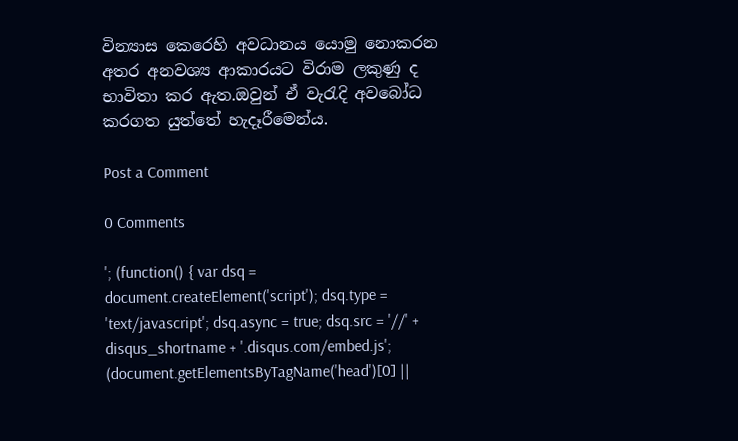වින්‍යාස කෙරෙහි අවධානය යොමු නොකරන අතර අනවශ්‍ය ආකාරයට විරාම ලකුණු ද භාවිතා කර ඇත.ඔවුන් ඒ වැරැදි අවබෝධ කරගත යුත්තේ හැදෑරීමෙන්ය.

Post a Comment

0 Comments

'; (function() { var dsq = document.createElement('script'); dsq.type = 'text/javascript'; dsq.async = true; dsq.src = '//' + disqus_shortname + '.disqus.com/embed.js'; (document.getElementsByTagName('head')[0] ||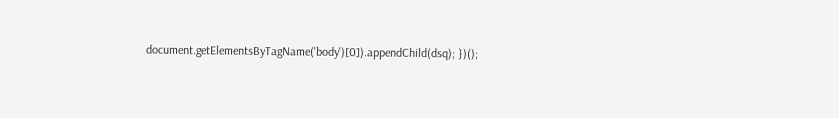document.getElementsByTagName('body')[0]).appendChild(dsq); })();